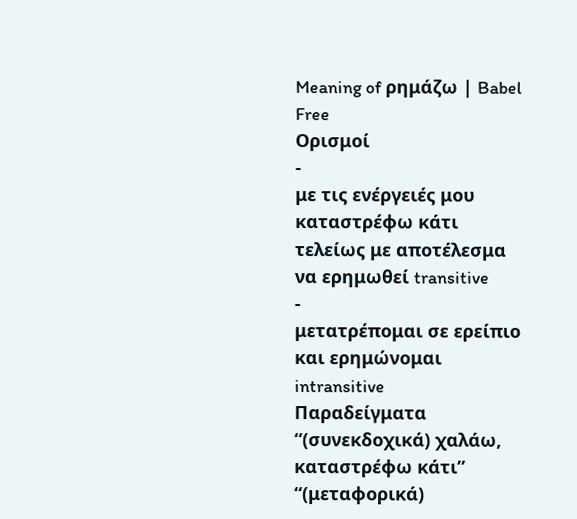Meaning of ρημάζω | Babel Free
Ορισμοί
-
με τις ενέργειές μου καταστρέφω κάτι τελείως με αποτέλεσμα να ερημωθεί transitive
-
μετατρέπομαι σε ερείπιο και ερημώνομαι intransitive
Παραδείγματα
“(συνεκδοχικά) χαλάω, καταστρέφω κάτι”
“(μεταφορικά)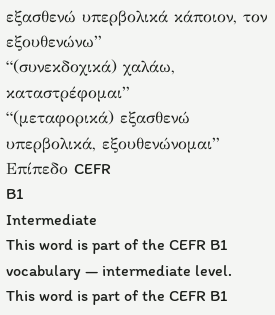εξασθενώ υπερβολικά κάποιον, τον εξουθενώνω”
“(συνεκδοχικά) χαλάω, καταστρέφομαι”
“(μεταφορικά) εξασθενώ υπερβολικά, εξουθενώνομαι”
Επίπεδο CEFR
B1
Intermediate
This word is part of the CEFR B1 vocabulary — intermediate level.
This word is part of the CEFR B1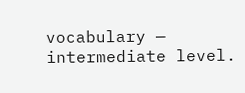vocabulary — intermediate level.